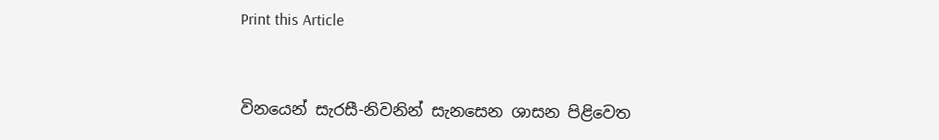Print this Article


විනයෙන් සැරසී-නිවනින් සැනසෙන ශාසන පිළිවෙත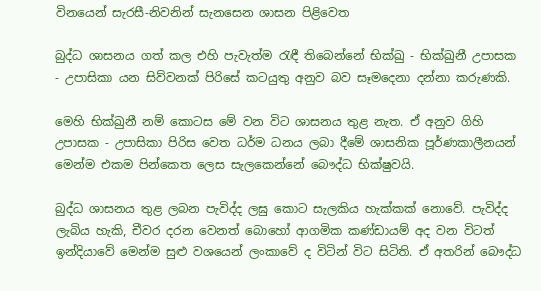විනයෙන් සැරසී-නිවනින් සැනසෙන ශාසන පිළිවෙත

බුද්ධ ශාසනය ගත් කල එහි පැවැත්ම රැඳී තිබෙන්නේ භික්ඛු - භික්ඛුනී උපාසක - උපාසිකා යන සිව්වනක් පිරිසේ කටයුතු අනුව බව සෑමදෙනා දන්නා කරුණකි.

මෙහි භික්ඛුනී නම් කොටස මේ වන විට ශාසනය තුළ නැත. ඒ අනුව ගිහි උපාසක - උපාසිකා පිරිස වෙත ධර්ම ධනය ලබා දීමේ ශාසනික පූර්ණකාලීනයන් මෙන්ම එකම පින්කෙත ලෙස සැලකෙන්නේ බෞද්ධ භික්ෂුවයි.

බුද්ධ ශාසනය තුළ ලබන පැවිද්ද ලඝු කොට සැලකිය හැක්කක් නොවේ. පැවිද්ද ලැබිය හැකි, චීවර දරන වෙනත් බොහෝ ආගමික කණ්ඩායම් අද වන විටත් ඉන්දියාවේ මෙන්ම සුළු වශයෙන් ලංකාවේ ද විටින් විට සිටිති. ඒ අතරින් බෞද්ධ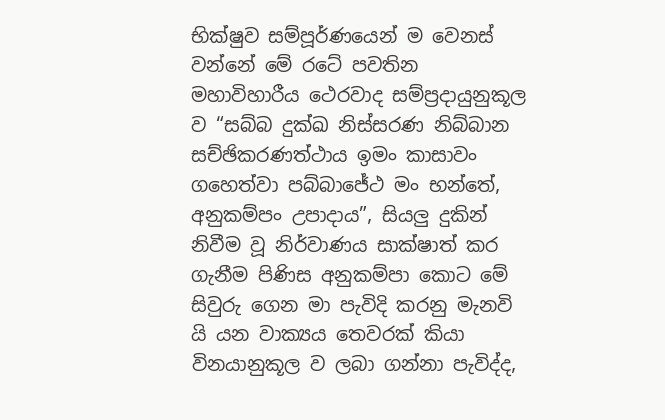භික්ෂුව සම්පූර්ණයෙන් ම වෙනස් වන්නේ මේ රටේ පවතින මහාවිහාරීය ථෙරවාද සම්ප්‍රදායුනුකූල ව “සබ්බ දුක්ඛ නිස්සරණ නිබ්බාන සච්ඡිකරණත්ථාය ඉමං කාසාවං ගහෙත්වා පබ්බාජේථ මං භන්තේ, අනුකම්පං උපාදාය”, සියලු දුකින් නිවීම වූ නිර්වාණය සාක්ෂාත් කර ගැනීම පිණිස අනුකම්පා කොට මේ සිවුරු ගෙන මා පැවිදි කරනු මැනවි යි යන වාක්‍යය තෙවරක් කියා විනයානුකූල ව ලබා ගන්නා පැවිද්ද,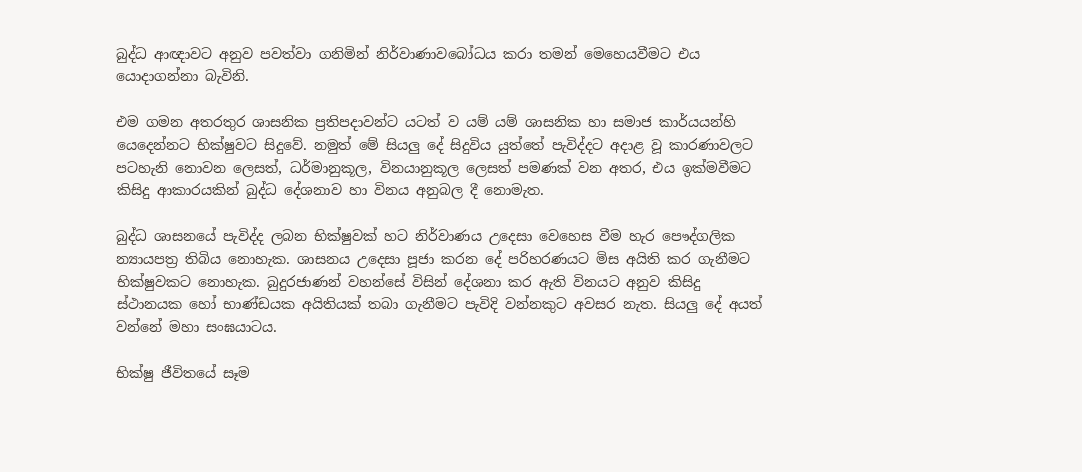බුද්ධ ආඥාවට අනුව පවත්වා ගනිමින් නිර්වාණාවබෝධය කරා තමන් මෙහෙයවීමට එය යොදාගන්නා බැවිනි.

එම ගමන අතරතුර ශාසනික ප්‍රතිපදාවන්ට යටත් ව යම් යම් ශාසනික හා සමාජ කාර්යයන්හි යෙදෙන්නට භික්ෂුවට සිදුවේ. නමුත් මේ සියලු දේ සිදුවිය යුත්තේ පැවිද්දට අදාළ වූ කාරණාවලට පටහැනි නොවන ලෙසත්, ධර්මානුකූල, විනයානුකූල ලෙසත් පමණක් වන අතර, එය ඉක්මවීමට කිසිදු ආකාරයකින් බුද්ධ දේශනාව හා විනය අනුබල දී නොමැත.

බුද්ධ ශාසනයේ පැවිද්ද ලබන භික්ෂුවක් හට නිර්වාණය උදෙසා වෙහෙස වීම හැර පෞද්ගලික න්‍යායපත්‍ර තිබිය නොහැක. ශාසනය උදෙසා පූජා කරන දේ පරිහරණයට මිස අයිති කර ගැනීමට භික්ෂුවකට නොහැක. බුදුරජාණන් වහන්සේ විසින් දේශනා කර ඇති විනයට අනුව කිසිදු ස්ථානයක හෝ භාණ්ඩයක අයිතියක් තබා ගැනීමට පැවිදි වන්නකුට අවසර නැත. සියලු දේ අයත් වන්නේ මහා සංඝයාටය.

භික්ෂු ජීවිතයේ සෑම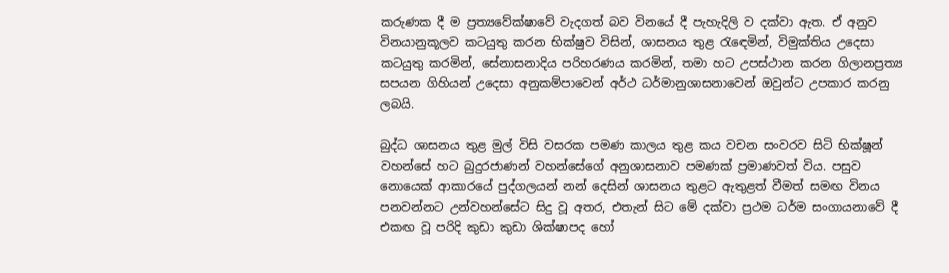කරුණක දී ම ප්‍රත්‍යවේක්ෂාවේ වැදගත් බව විනයේ දී පැහැදිලි ව දක්වා ඇත. ඒ අනුව විනයානුකූලව කටයුතු කරන භික්ෂුව විසින්, ශාසනය තුළ රැඳෙමින්, විමුක්තිය උදෙසා කටයුතු කරමින්, සේනාසනාදිය පරිහරණය කරමින්, තමා හට උපස්ථාන කරන ගිලානප්‍රත්‍ය සපයන ගිහියන් උදෙසා අනුකම්පාවෙන් අර්ථ ධර්මානුශාසනාවෙන් ඔවුන්ට උපකාර කරනු ලබයි.

බුද්ධ ශාසනය තුළ මුල් විසි වසරක පමණ කාලය තුළ කය වචන සංවරව සිටි භික්ෂූන් වහන්සේ හට බුදුරජාණන් වහන්සේගේ අනුශාසනාව පමණක් ප්‍රමාණවත් විය. පසුව නොයෙක් ආකාරයේ පුද්ගලයන් නන් දෙසින් ශාසනය තුළට ඇතුළත් වීමත් සමඟ විනය පනවන්නට උන්වහන්සේට සිදු වූ අතර, එතැන් සිට මේ දක්වා ප්‍රථම ධර්ම සංගායනාවේ දී එකඟ වූ පරිදි කුඩා කුඩා ශික්ෂාපද හෝ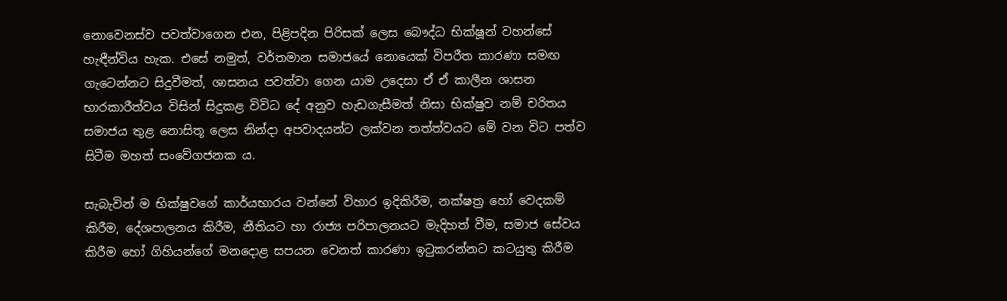නොවෙනස්ව පවත්වාගෙන එන, පිළිපදින පිරිසක් ලෙස බෞද්ධ භික්ෂූන් වහන්සේ හැඳීන්විය හැක. එසේ නමුත්, වර්තමාන සමාජයේ නොයෙක් විපරීත කාරණා සමඟ ගැටෙන්නට සිදුවීමත්, ශාසනය පවත්වා ගෙන යාම උදෙසා ඒ ඒ කාලීන ශාසන භාරකාරීත්වය විසින් සිදුකළ විවිධ දේ අනුව හැඩගැසීමත් නිසා භික්ෂුව නම් චරිතය සමාජය තුළ නොසිතූ ලෙස නින්දා අපවාදයන්ට ලක්වන තත්ත්වයට මේ වන විට පත්ව සිටීම මහත් සංවේගජනක ය.

සැබැවින් ම භික්ෂුවගේ කාර්යභාරය වන්නේ විහාර ඉදිකිරීම, නක්ෂත්‍ර හෝ වෙදකම් කිරීම, දේශපාලනය කිරීම, නීතියට හා රාජ්‍ය පරිපාලනයට මැදිහත් වීම, සමාජ සේවය කිරීම හෝ ගිහියන්ගේ මනදොළ සපයන වෙනත් කාරණා ඉටුකරන්නට කටයුතු කිරීම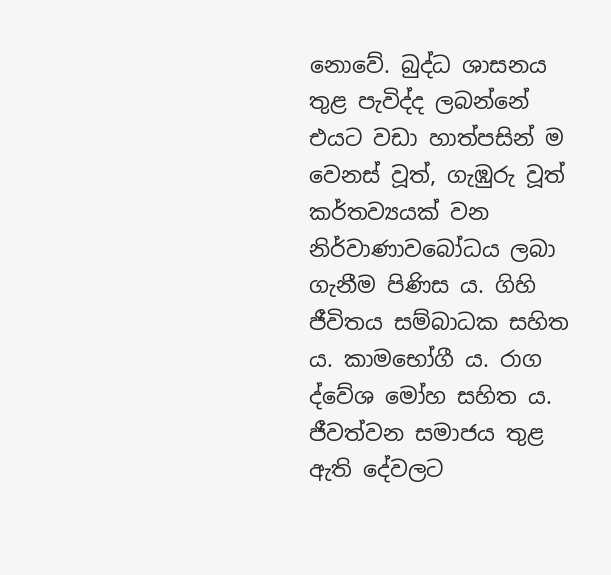නොවේ. බුද්ධ ශාසනය තුළ පැවිද්ද ලබන්නේ එයට වඩා හාත්පසින් ම වෙනස් වූත්, ගැඹුරු වූත් කර්තව්‍යයක් වන නිර්වාණාවබෝධය ලබා ගැනීම පිණිස ය. ගිහි ජීවිතය සම්බාධක සහිත ය. කාමභෝගී ය. රාග ද්වේශ මෝහ සහිත ය. ජීවත්වන සමාජය තුළ ඇති දේවලට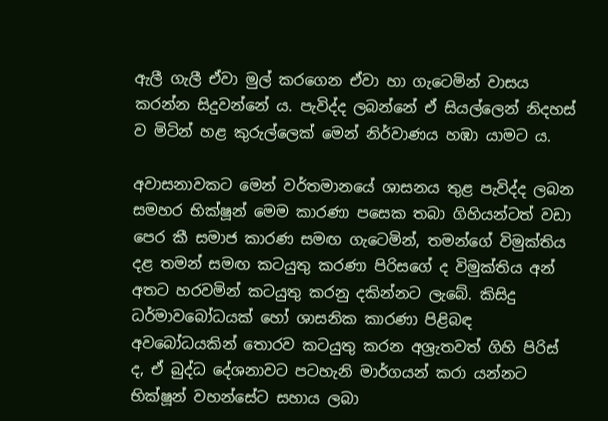ඇලී ගැලී ඒවා මුල් කරගෙන ඒවා හා ගැටෙමින් වාසය කරන්න සිදුවන්නේ ය. පැවිද්ද ලබන්නේ ඒ සියල්ලෙන් නිදහස් ව මිටින් හළ කුරුල්ලෙක් මෙන් නිර්වාණය හඹා යාමට ය.

අවාසනාවකට මෙන් වර්තමානයේ ශාසනය තුළ පැවිද්ද ලබන සමහර භික්ෂූන් මෙම කාරණා පසෙක තබා ගිහියන්ටත් වඩා පෙර කී සමාජ කාරණ සමඟ ගැටෙමින්, තමන්ගේ විමුක්තිය දළ තමන් සමඟ කටයුතු කරණා පිරිසගේ ද විමුක්තිය අන් අතට හරවමින් කටයුතු කරනු දකින්නට ලැබේ. කිසිදු ධර්මාවබෝධයක් හෝ ශාසනික කාරණා පිළිබඳ අවබෝධයකින් තොරව කටයුතු කරන අශ්‍රැතවත් ගිහි පිරිස් ද, ඒ බුද්ධ දේශනාවට පටහැනි මාර්ගයන් කරා යන්නට භික්ෂූන් වහන්සේට සහාය ලබා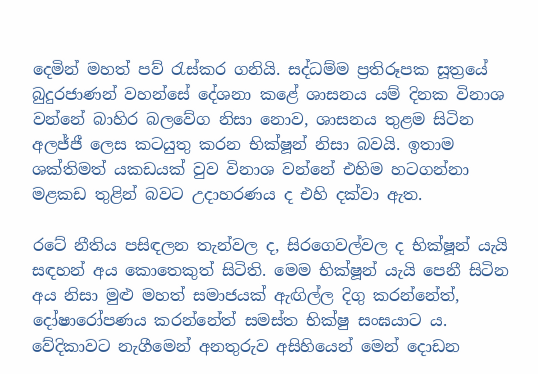දෙමින් මහත් පව් රැස්කර ගනියි. සද්ධම්ම ප්‍රතිරූපක සූත්‍රයේ බුදුරජාණන් වහන්සේ දේශනා කළේ ශාසනය යම් දිනක විනාශ වන්නේ බාහිර බලවේග නිසා නොව, ශාසනය තුළම සිටින අලජ්ජී ලෙස කටයුතු කරන භික්ෂූන් නිසා බවයි. ඉතාම ශක්තිමත් යකඩයක් වුව විනාශ වන්නේ එහිම හටගන්නා මළකඩ තුළින් බවට උදාහරණය ද එහි දක්වා ඇත.

රටේ නීතිය පසිඳලන තැන්වල ද, සිරගෙවල්වල ද භික්ෂූන් යැයි සඳහන් අය කොතෙකුත් සිටිති. මෙම භික්ෂූන් යැයි පෙනී සිටින අය නිසා මුළු මහත් සමාජයක් ඇඟිල්ල දිගු කරන්නේත්, දෝෂාරෝපණය කරන්නේත් සමස්ත භික්ෂු සංඝයාට ය. වේදිකාවට නැගීමෙන් අනතුරුව අසිහියෙන් මෙන් දොඩන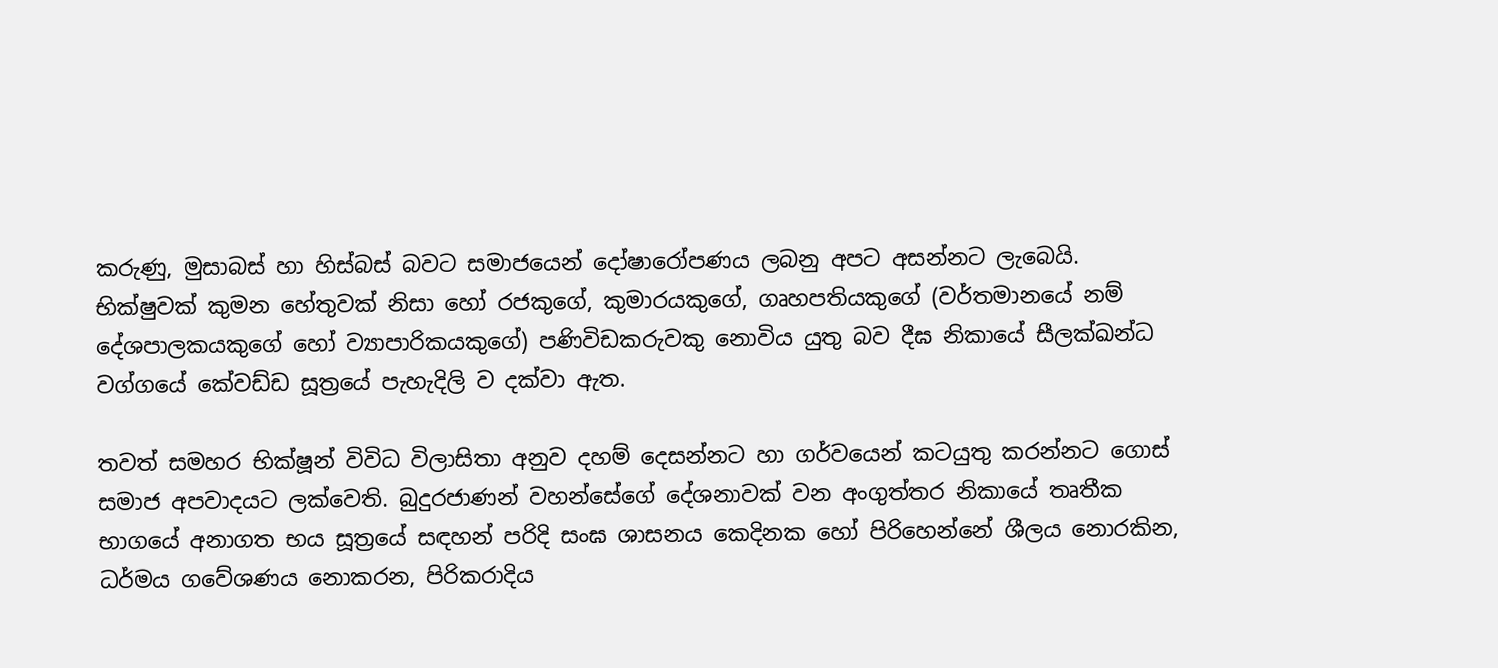කරුණු, මුසාබස් හා හිස්බස් බවට සමාජයෙන් දෝෂාරෝපණය ලබනු අපට අසන්නට ලැබෙයි. භික්ෂුවක් කුමන හේතුවක් නිසා හෝ රජකුගේ, කුමාරයකුගේ, ගෘහපතියකුගේ (වර්තමානයේ නම් දේශපාලකයකුගේ හෝ ව්‍යාපාරිකයකුගේ) පණිවිඩකරුවකු නොවිය යුතු බව දීඝ නිකායේ සීලක්ඛන්ධ වග්ගයේ කේවඩ්ඩ සූත්‍රයේ පැහැදිලි ව දක්වා ඇත.

තවත් සමහර භික්ෂූන් විවිධ විලාසිතා අනුව දහම් දෙසන්නට හා ගර්වයෙන් කටයුතු කරන්නට ගොස් සමාජ අපවාදයට ලක්වෙති. බුදුරජාණන් වහන්සේගේ දේශනාවක් වන අංගුත්තර නිකායේ තෘතීක භාගයේ අනාගත භය සූත්‍රයේ සඳහන් පරිදි සංඝ ශාසනය කෙදිනක හෝ පිරිහෙන්නේ ශීලය නොරකින, ධර්මය ගවේශණය නොකරන, පිරිකරාදිය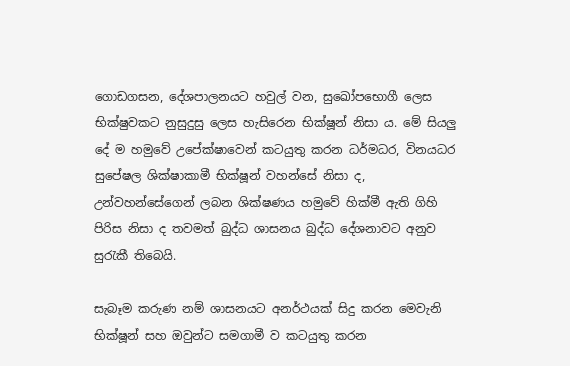ගොඩගසන, දේශපාලනයට හවුල් වන, සුඛෝපභොගී ලෙස භික්ෂුවකට නුසුදුසු ලෙස හැසිරෙන භික්ෂූන් නිසා ය. මේ සියලු දේ ම හමුවේ උපේක්ෂාවෙන් කටයුතු කරන ධර්මධර, විනයධර සුපේෂල ශික්ෂාකාමී භික්ෂූන් වහන්සේ නිසා ද, උන්වහන්සේගෙන් ලබන ශික්ෂණය හමුවේ හික්මී ඇති ගිහි පිරිස නිසා ද තවමත් බුද්ධ ශාසනය බුද්ධ දේශනාවට අනුව සුරැකී තිබෙයි.

සැබෑම කරුණ නම් ශාසනයට අනර්ථයක් සිදු කරන මෙවැනි භික්ෂූන් සහ ඔවුන්ට සමගාමී ව කටයුතු කරන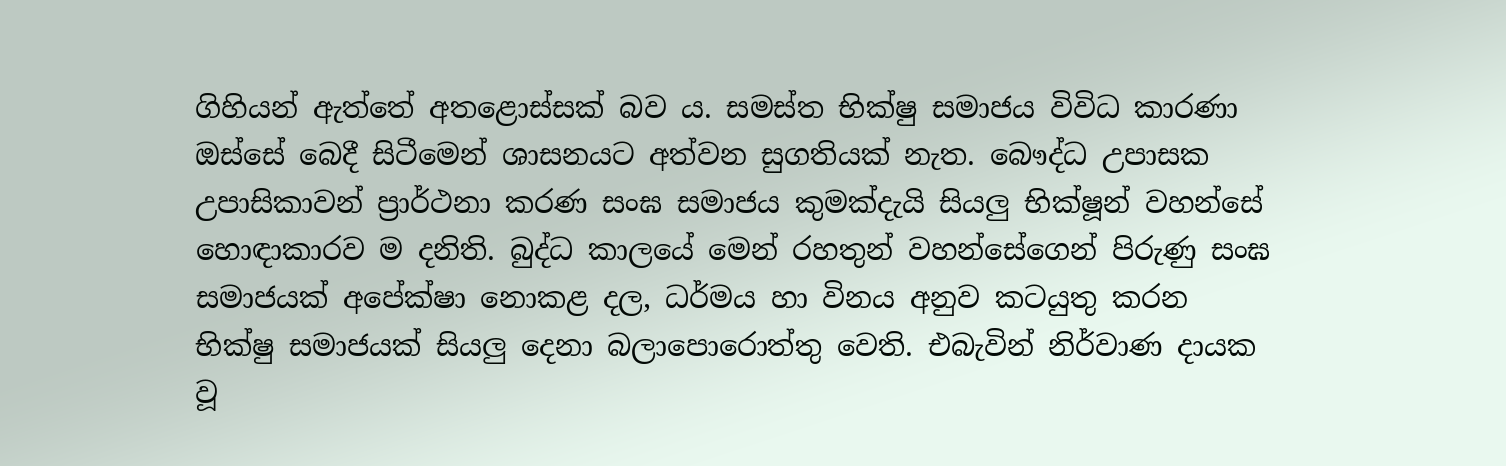ගිහියන් ඇත්තේ අතළොස්සක් බව ය. සමස්ත භික්ෂු සමාජය විවිධ කාරණා ඔස්සේ බෙදී සිටීමෙන් ශාසනයට අත්වන සුගතියක් නැත. බෞද්ධ උපාසක උපාසිකාවන් ප්‍රාර්ථනා කරණ සංඝ සමාජය කුමක්දැයි සියලු භික්ෂූන් වහන්සේ හොඳාකාරව ම දනිති. බුද්ධ කාලයේ මෙන් රහතුන් වහන්සේගෙන් පිරුණු සංඝ සමාජයක් අපේක්ෂා නොකළ දල, ධර්මය හා විනය අනුව කටයුතු කරන භික්ෂු සමාජයක් සියලු දෙනා බලාපොරොත්තු වෙති. එබැවින් නිර්වාණ දායක වූ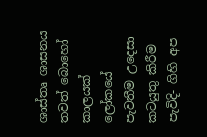ශාස්තෘ ශාසනය තවත් බොහෝ කාලයක් ලෝකයේ පැවතීම උදෙසා කටයුතු කිරීම පැවිදි- ගිහි අප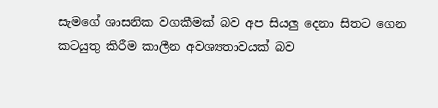සැමගේ ශාසනික වගකීමක් බව අප සියලු දෙනා සිතට ගෙන කටයුතු කිරීම කාලීන අවශ්‍යතාවයක් බව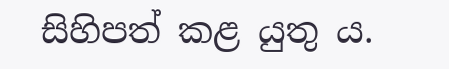සිහිපත් කළ යුතු ය.